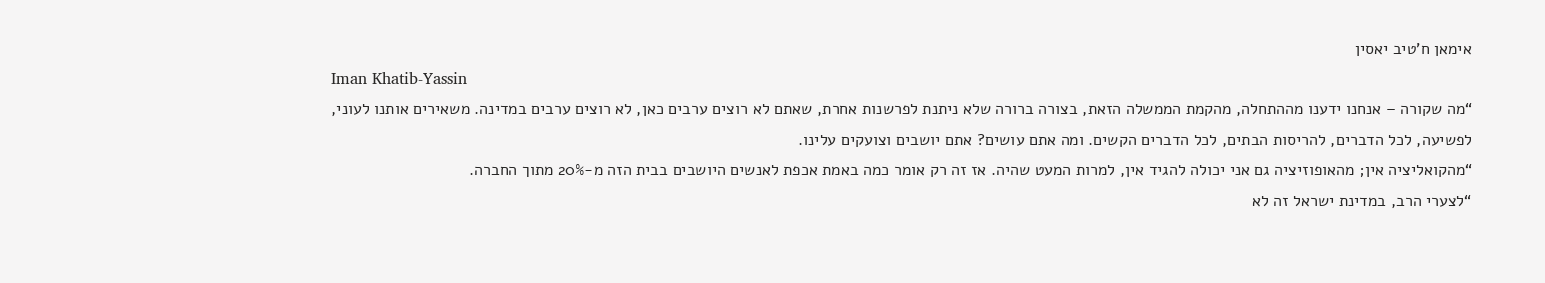אימאן ח'טיב יאסין
Iman Khatib-Yassin
“מה שקורה – אנחנו ידענו מההתחלה, מהקמת הממשלה הזאת, בצורה ברורה שלא ניתנת לפרשנות אחרת, שאתם לא רוצים ערבים כאן, לא רוצים ערבים במדינה. משאירים אותנו לעוני, לפשיעה, לכל הדברים, להריסות הבתים, לכל הדברים הקשים. ומה אתם עושים? אתם יושבים וצועקים עלינו.
“מהקואליציה אין; מהאופוזיציה גם אני יכולה להגיד אין, למרות המעט שהיה. אז זה רק אומר כמה באמת אכפת לאנשים היושבים בבית הזה מ-20% מתוך החברה.
“לצערי הרב, במדינת ישראל זה לא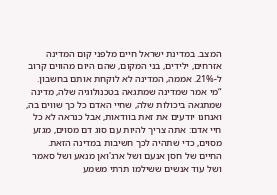המצב. במדינת ישראל חיים מלפני קום המדינה אזרחים, ילידים, בני המקום, שהם היום מהווים קרוב ל-21%. אממה, המדינה לא לוקחת אותם בחשבון.
“מי אמר שמדינה שמתגאה בטכנולוגיה שלה, מדינה שמתגאה ביכולות שלה, שחיי האדם כל כך שווים בה, ואנחנו יודעים את זאת בוודאות, אבל כנראה לא כל חיי אדם: אתה צריך להיות עם סוג דם מסוים, מגזע מסוים, כדי שתהיה לכך חשיבות במדינה הזאת. החיים של חסן אנעם ושל ארג'ואן מנאע ושל סאמר ושל עוד אנשים ששילמו תרתי משמע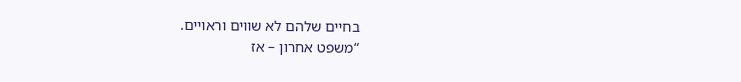בחיים שלהם לא שווים וראויים.
“משפט אחרון – אז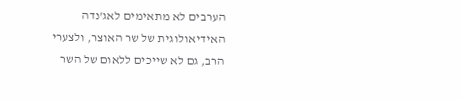הערבים לא מתאימים לאג'נדה האידיאולוגית של שר האוצר, ולצערי הרב, גם לא שייכים ללאום של השר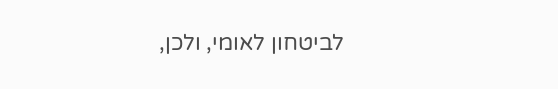לביטחון לאומי, ולכן,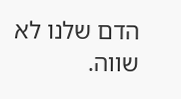הדם שלנו לא שווה.